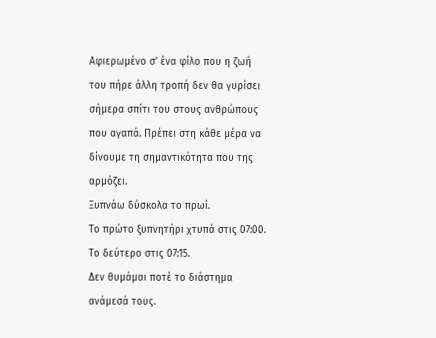Αφιερωμένο σ’ ένα φίλο που η ζωή του πήρε άλλη τροπή δεν θα γυρίσει σήμερα σπίτι του στους ανθρώπους που αγαπά. Πρέπει στη κάθε μέρα να δίνουμε τη σημαντικότητα που της αρμόζει.
Ξυπνάω δύσκολα το πρωί.
Το πρώτο ξυπνητήρι χτυπά στις 07:00.
Το δεύτερο στις 07:15.
Δεν θυμάμαι ποτέ το διάστημα ανάμεσά τους.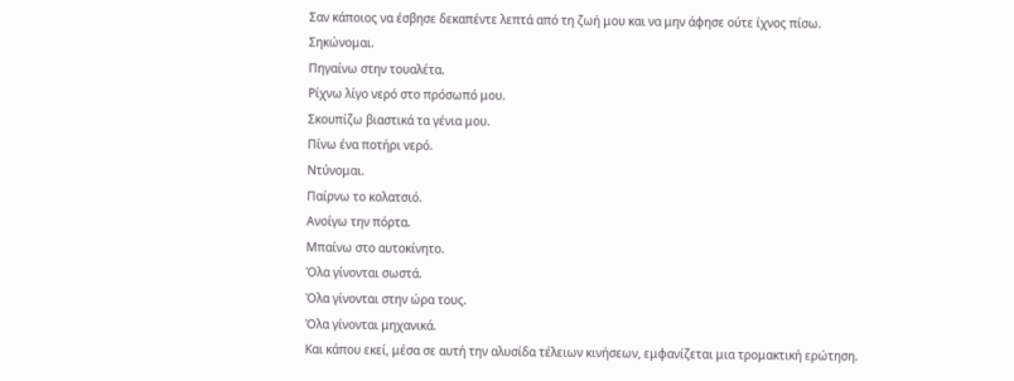Σαν κάποιος να έσβησε δεκαπέντε λεπτά από τη ζωή μου και να μην άφησε ούτε ίχνος πίσω.
Σηκώνομαι.
Πηγαίνω στην τουαλέτα.
Ρίχνω λίγο νερό στο πρόσωπό μου.
Σκουπίζω βιαστικά τα γένια μου.
Πίνω ένα ποτήρι νερό.
Ντύνομαι.
Παίρνω το κολατσιό.
Ανοίγω την πόρτα.
Μπαίνω στο αυτοκίνητο.
Όλα γίνονται σωστά.
Όλα γίνονται στην ώρα τους.
Όλα γίνονται μηχανικά.
Και κάπου εκεί, μέσα σε αυτή την αλυσίδα τέλειων κινήσεων, εμφανίζεται μια τρομακτική ερώτηση.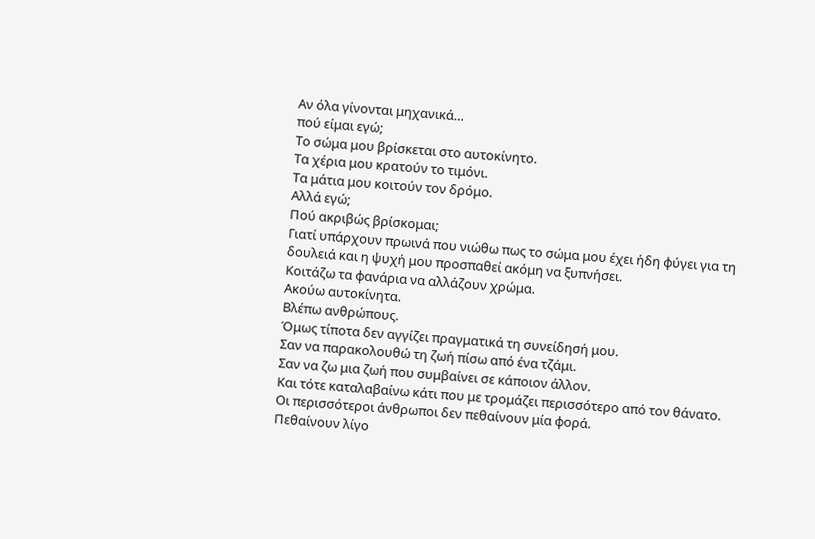Αν όλα γίνονται μηχανικά…
πού είμαι εγώ;
Το σώμα μου βρίσκεται στο αυτοκίνητο.
Τα χέρια μου κρατούν το τιμόνι.
Τα μάτια μου κοιτούν τον δρόμο.
Αλλά εγώ;
Πού ακριβώς βρίσκομαι;
Γιατί υπάρχουν πρωινά που νιώθω πως το σώμα μου έχει ήδη φύγει για τη δουλειά και η ψυχή μου προσπαθεί ακόμη να ξυπνήσει.
Κοιτάζω τα φανάρια να αλλάζουν χρώμα.
Ακούω αυτοκίνητα.
Βλέπω ανθρώπους.
Όμως τίποτα δεν αγγίζει πραγματικά τη συνείδησή μου.
Σαν να παρακολουθώ τη ζωή πίσω από ένα τζάμι.
Σαν να ζω μια ζωή που συμβαίνει σε κάποιον άλλον.
Και τότε καταλαβαίνω κάτι που με τρομάζει περισσότερο από τον θάνατο.
Οι περισσότεροι άνθρωποι δεν πεθαίνουν μία φορά.
Πεθαίνουν λίγο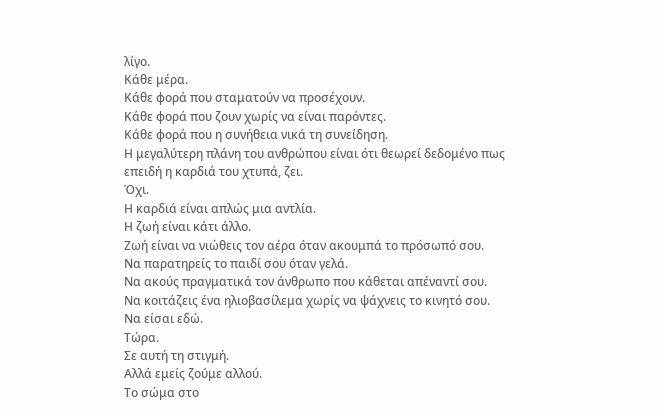λίγο.
Κάθε μέρα.
Κάθε φορά που σταματούν να προσέχουν.
Κάθε φορά που ζουν χωρίς να είναι παρόντες.
Κάθε φορά που η συνήθεια νικά τη συνείδηση.
Η μεγαλύτερη πλάνη του ανθρώπου είναι ότι θεωρεί δεδομένο πως επειδή η καρδιά του χτυπά, ζει.
Όχι.
Η καρδιά είναι απλώς μια αντλία.
Η ζωή είναι κάτι άλλο.
Ζωή είναι να νιώθεις τον αέρα όταν ακουμπά το πρόσωπό σου.
Να παρατηρείς το παιδί σου όταν γελά.
Να ακούς πραγματικά τον άνθρωπο που κάθεται απέναντί σου.
Να κοιτάζεις ένα ηλιοβασίλεμα χωρίς να ψάχνεις το κινητό σου.
Να είσαι εδώ.
Τώρα.
Σε αυτή τη στιγμή.
Αλλά εμείς ζούμε αλλού.
Το σώμα στο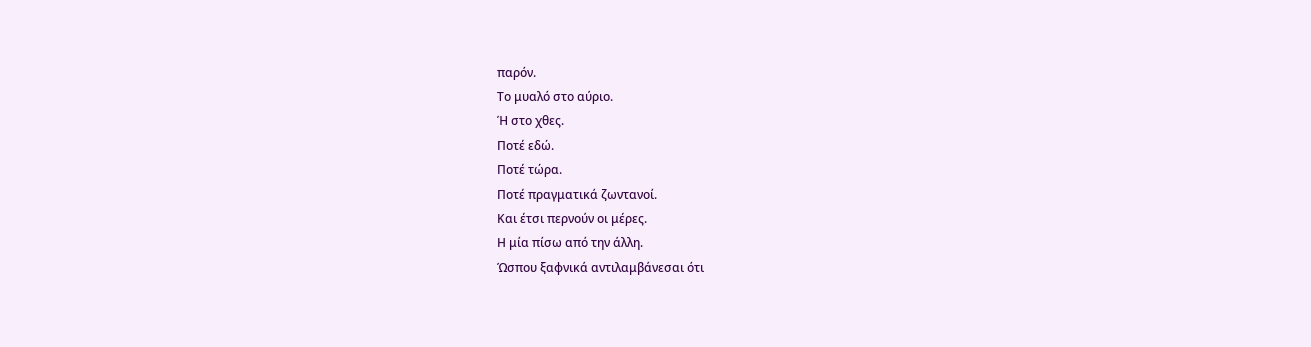παρόν.
Το μυαλό στο αύριο.
Ή στο χθες.
Ποτέ εδώ.
Ποτέ τώρα.
Ποτέ πραγματικά ζωντανοί.
Και έτσι περνούν οι μέρες.
Η μία πίσω από την άλλη.
Ώσπου ξαφνικά αντιλαμβάνεσαι ότι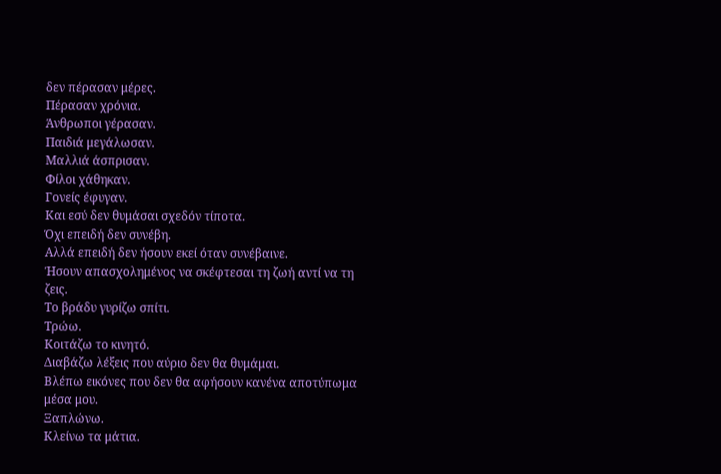δεν πέρασαν μέρες.
Πέρασαν χρόνια.
Άνθρωποι γέρασαν.
Παιδιά μεγάλωσαν.
Μαλλιά άσπρισαν.
Φίλοι χάθηκαν.
Γονείς έφυγαν.
Και εσύ δεν θυμάσαι σχεδόν τίποτα.
Όχι επειδή δεν συνέβη.
Αλλά επειδή δεν ήσουν εκεί όταν συνέβαινε.
Ήσουν απασχολημένος να σκέφτεσαι τη ζωή αντί να τη ζεις.
Το βράδυ γυρίζω σπίτι.
Τρώω.
Κοιτάζω το κινητό.
Διαβάζω λέξεις που αύριο δεν θα θυμάμαι.
Βλέπω εικόνες που δεν θα αφήσουν κανένα αποτύπωμα μέσα μου.
Ξαπλώνω.
Κλείνω τα μάτια.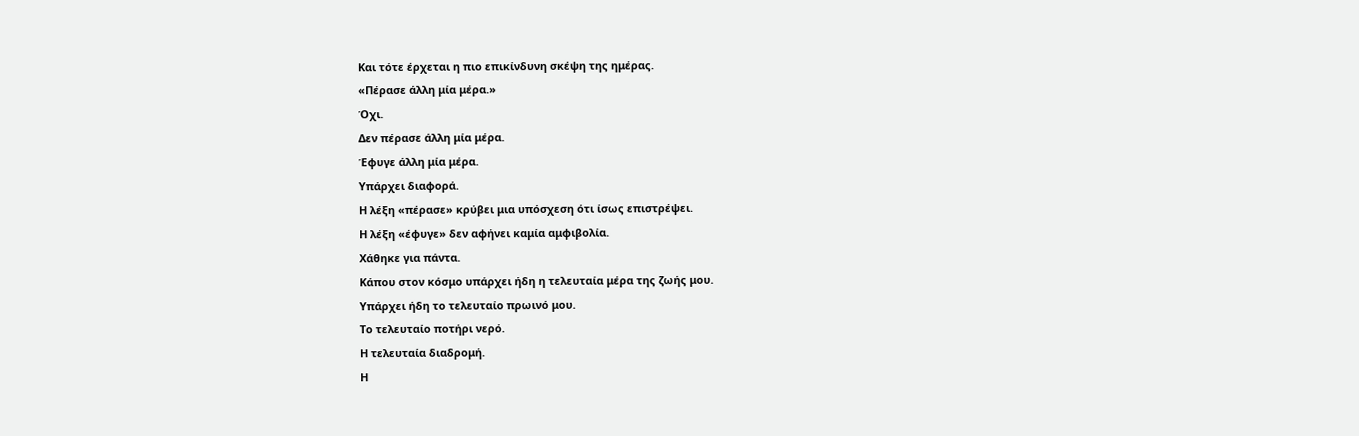Και τότε έρχεται η πιο επικίνδυνη σκέψη της ημέρας.
«Πέρασε άλλη μία μέρα.»
Όχι.
Δεν πέρασε άλλη μία μέρα.
Έφυγε άλλη μία μέρα.
Υπάρχει διαφορά.
Η λέξη «πέρασε» κρύβει μια υπόσχεση ότι ίσως επιστρέψει.
Η λέξη «έφυγε» δεν αφήνει καμία αμφιβολία.
Χάθηκε για πάντα.
Κάπου στον κόσμο υπάρχει ήδη η τελευταία μέρα της ζωής μου.
Υπάρχει ήδη το τελευταίο πρωινό μου.
Το τελευταίο ποτήρι νερό.
Η τελευταία διαδρομή.
Η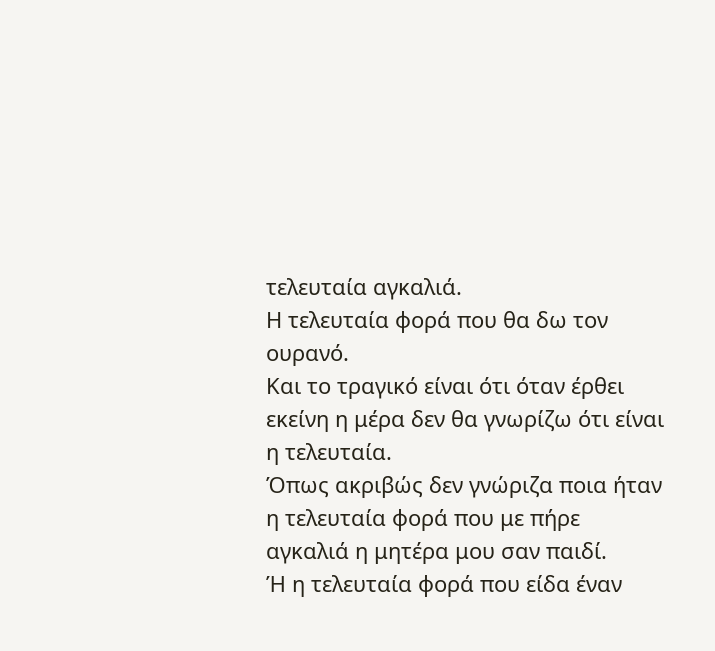τελευταία αγκαλιά.
Η τελευταία φορά που θα δω τον ουρανό.
Και το τραγικό είναι ότι όταν έρθει εκείνη η μέρα δεν θα γνωρίζω ότι είναι η τελευταία.
Όπως ακριβώς δεν γνώριζα ποια ήταν η τελευταία φορά που με πήρε αγκαλιά η μητέρα μου σαν παιδί.
Ή η τελευταία φορά που είδα έναν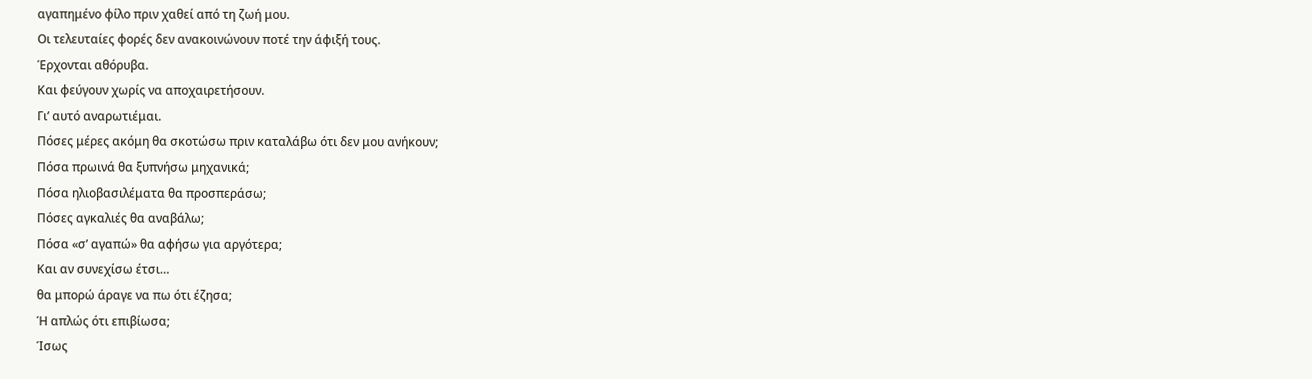αγαπημένο φίλο πριν χαθεί από τη ζωή μου.
Οι τελευταίες φορές δεν ανακοινώνουν ποτέ την άφιξή τους.
Έρχονται αθόρυβα.
Και φεύγουν χωρίς να αποχαιρετήσουν.
Γι’ αυτό αναρωτιέμαι.
Πόσες μέρες ακόμη θα σκοτώσω πριν καταλάβω ότι δεν μου ανήκουν;
Πόσα πρωινά θα ξυπνήσω μηχανικά;
Πόσα ηλιοβασιλέματα θα προσπεράσω;
Πόσες αγκαλιές θα αναβάλω;
Πόσα «σ’ αγαπώ» θα αφήσω για αργότερα;
Και αν συνεχίσω έτσι…
θα μπορώ άραγε να πω ότι έζησα;
Ή απλώς ότι επιβίωσα;
Ίσως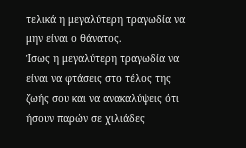τελικά η μεγαλύτερη τραγωδία να μην είναι ο θάνατος.
Ίσως η μεγαλύτερη τραγωδία να είναι να φτάσεις στο τέλος της ζωής σου και να ανακαλύψεις ότι ήσουν παρών σε χιλιάδες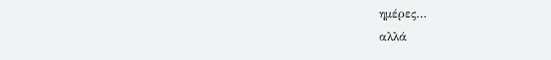ημέρες…
αλλά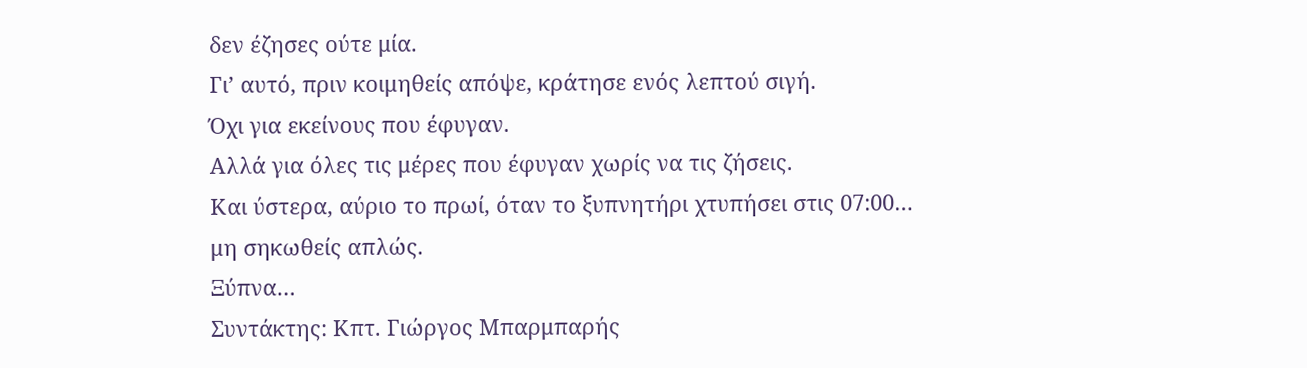δεν έζησες ούτε μία.
Γι’ αυτό, πριν κοιμηθείς απόψε, κράτησε ενός λεπτού σιγή.
Όχι για εκείνους που έφυγαν.
Αλλά για όλες τις μέρες που έφυγαν χωρίς να τις ζήσεις.
Και ύστερα, αύριο το πρωί, όταν το ξυπνητήρι χτυπήσει στις 07:00…
μη σηκωθείς απλώς.
Ξύπνα…
Συντάκτης: Κπτ. Γιώργος Μπαρμπαρής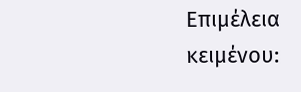Επιμέλεια κειμένου: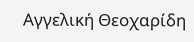Αγγελική Θεοχαρίδη